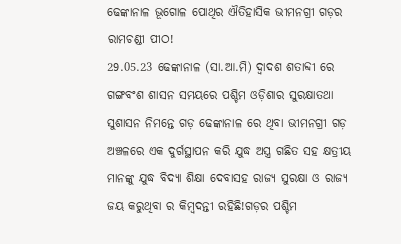ଢେଙ୍କାନାଳ ଭୂଗୋଳ ପୋଥିର ଐତିହାସିକ ଭୀମନଗ୍ରୀ ଗଡ଼ର ରାମଚଣ୍ଡୀ ପୀଠ!
29.05.23 ଢେଙ୍କାନାଳ (ସା.ଆ.ମି) ଦ୍ୱାଦଶ ଶତାବ୍ଦୀ ରେ ଗଙ୍ଗବଂଶ ଶାସନ ସମୟରେ ପଶ୍ଚିମ ଓଡ଼ିଶାର ସୁରକ୍ଷାତଥା ସୁଶାସନ ନିମନ୍ତେ ଗଡ଼ ଢେଙ୍କାନାଳ ରେ ଥିବା ଭୀମନଗ୍ରୀ ଗଡ଼ ଅଞ୍ଚଳରେ ଏକ ଦୁର୍ଗସ୍ଥାପନ କରି ଯୁଦ୍ଧ ଅସ୍ତ୍ର ଗଛିତ ସହ କ୍ଷତ୍ରୀୟ ମାନଙ୍କୁ ଯୁଦ୍ଧ ବିଦ୍ୟା ଶିକ୍ଷା ଦେବାସହ ରାଜ୍ୟ ସୁରକ୍ଷା ଓ ରାଜ୍ୟ ଜୟ କରୁଥିବା ର କିମ୍ବଦନ୍ତୀ ରହିଛି!ଗଡ଼ର ପଶ୍ଚିମ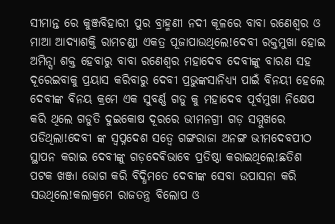ସୀମାନ୍ତ ରେ କୁଞ୍ଜବିହାରୀ ପୁର ବ୍ରାହ୍ମଣୀ ନଦୀ କୂଳରେ ବାବା ରଣେଶ୍ୱର ଓ ମାଆ ଆଦ୍ୟାଶକ୍ତି ରାମଚଣ୍ଡୀ ଏକତ୍ର ପୂଜାପାଉଥିଲେ!ଦେବୀ ରକ୍ତମୁଖା ହୋଇ ଅମିନ୍ସା ଶକ୍ତ ହେବାରୁ ବାବା ରଣେଶ୍ୱର ମହାଦେବ ଦେବୀଙ୍କୁ ବାରଣ ସହ ଦୂରେଇବାକୁ ପ୍ରୟାସ କରିବାରୁ ଦେବୀ ପ୍ରଭୁଙ୍କସାନିଧ୍ୟ୍ୟ ପାଇଁ ବିନୟୀ ହେଲେ
ଦେବୀଙ୍କ ବିନୟ କ୍ରମେ ଏକ ସୁବର୍ଣ୍ଣ ଗଡୁ କୁ ମହାଦେବ ପୂର୍ବମୁଖା ନିକ୍ଷେପ କରି ଥିଲେ ଗଡୁତି ଦୁଇକୋଷ ଦୂରରେ ଭୀମନଗ୍ରୀ ଗଡ଼ ସମ୍ମୁଖରେ ପଡିଥିଲା!ଦେବୀ ଙ୍କ ସ୍ବପ୍ନଦେଶ ସତ୍ୱେ ଗଙ୍ଗରାଜା ଅନଙ୍ଗ ଭୀମଦେବପୀଠ ସ୍ଥାପନ କରାଇ ଦେବୀଙ୍କୁ ଗଡ଼ଦେଵିଭାବେ ପ୍ରତିଷ୍ଠା କରାଇଥିଲେ!ଛତିଶ ପଟକ ଖଞ୍ଜା ଭୋଗ କରି ବିଦ୍ଧିମତେ ଦେବୀଙ୍କ ସେବା ଉପାସନା କରି ସଉଥିଲେ!କଲାକ୍ରମେ ରାଜତନ୍ତ୍ର ବିଲୋପ ଓ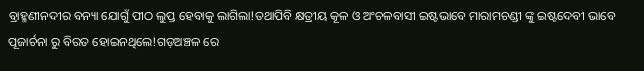ବ୍ରାହ୍ମଣୀନଦୀର ବନ୍ୟା ଯୋଗୁଁ ପୀଠ ଲୁପ୍ତ ହେବାକୁ ଲାଗିଲା!ତଥାପିବି କ୍ଷତ୍ରୀୟ କୂଳ ଓ ଅଂଚଳବାସୀ ଇଷ୍ଟଭାବେ ମାରାମଚଣ୍ଡୀ ଙ୍କୁ ଇଷ୍ଟଦେବୀ ଭାବେ ପୂଜାର୍ଚନା ରୁ ବିରତ ହୋଇନଥିଲେ!ଗଡ଼ଅଞ୍ଚଳ ରେ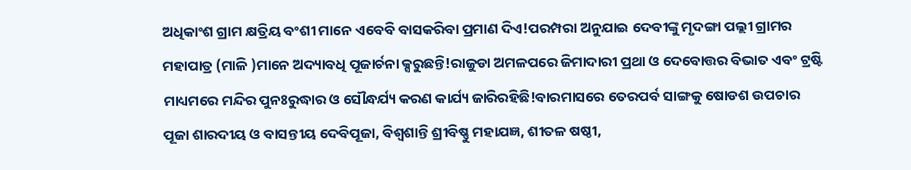ଅଧିକାଂଶ ଗ୍ରାମ କ୍ଷତ୍ରିୟ ବଂଶୀ ମାନେ ଏବେବି ବାସକରିବା ପ୍ରମାଣ ଦିଏ!ପରମ୍ପରା ଅନୁଯାଇ ଦେବୀଙ୍କୁ ମୃଦଙ୍ଗା ପଲ୍ଲୀ ଗ୍ରାମର ମହାପାତ୍ର (ମାଳି )ମାନେ ଅଦ୍ୟାବଧି ପୂଜାର୍ଚନା କ୍ସରୁଛନ୍ତି!ରାଜୁଡା ଅମଳପରେ ଜିମାଦାରୀ ପ୍ରଥା ଓ ଦେବୋତ୍ତର ବିଭାତ ଏବଂ ଟ୍ରଷ୍ଟି ମାଧ୍ୟମରେ ମନ୍ଦିର ପୁନଃରୁଦ୍ଧାର ଓ ସୌନ୍ଧର୍ଯ୍ୟ କରଣ କାର୍ଯ୍ୟ ଜାରିରହିଛି!ବାରମାସରେ ତେରପର୍ବ ସାଙ୍ଗକୁ ଷୋଡଶ ଉପଚାର ପୂଜା ଶାରଦୀୟ ଓ ବାସନ୍ତୀୟ ଦେବିପୂଜା, ବିଶ୍ଵଶାନ୍ତି ଶ୍ରୀବିଷ୍ଣୁ ମହାଯଜ୍ଞ, ଶୀତଳ ଷଷ୍ଠୀ,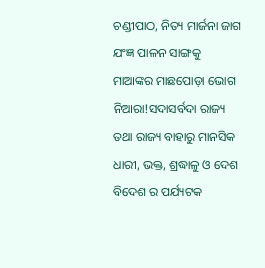ଚଣ୍ଡୀପାଠ, ନିତ୍ୟ ମାର୍ଜନା ଜାଗ ଯଂଜ୍ଞ ପାଳନ ସାଙ୍ଗକୁ ମାଆଙ୍କର ମାଛପୋଡ଼ା ଭୋଗ ନିଆରା!ସଦାସର୍ବଦା ରାଜ୍ୟ ତଥା ରାଜ୍ୟ ବାହାରୁ ମାନସିକ ଧାରୀ, ଭକ୍ତ, ଶ୍ରଦ୍ଧାଳୁ ଓ ଦେଶ ବିଦେଶ ର ପର୍ଯ୍ୟଟକ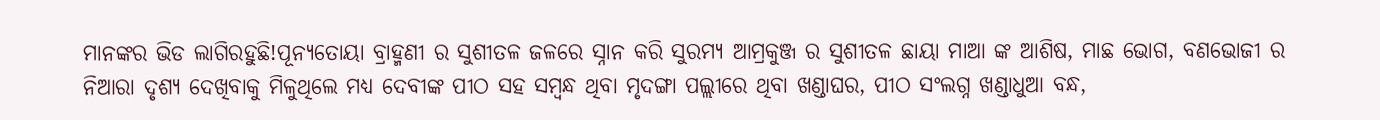ମାନଙ୍କର ଭିଡ ଲାଗିରହୁଛି!ପୂନ୍ୟତୋୟା ବ୍ରାହ୍ମଣୀ ର ସୁଶୀତଳ ଜଳରେ ସ୍ନାନ କରି ସୁରମ୍ୟ ଆମ୍ରକୁଞ୍ଜ ର ସୁଶୀତଳ ଛାୟା ମାଆ ଙ୍କ ଆଶିଷ, ମାଛ ଭୋଗ, ବଣଭୋଜୀ ର ନିଆରା ଦୃଶ୍ୟ ଦେଖିବାକୁ ମିଳୁଥିଲେ ମଧ୍ୟ ଦେବୀଙ୍କ ପୀଠ ସହ ସମ୍ୱନ୍ଧ ଥିବା ମୃଦଙ୍ଗା ପଲ୍ଲୀରେ ଥିବା ଖଣ୍ଡାଘର, ପୀଠ ସଂଲଗ୍ନ ଖଣ୍ଡାଧୁଆ ବନ୍ଧ,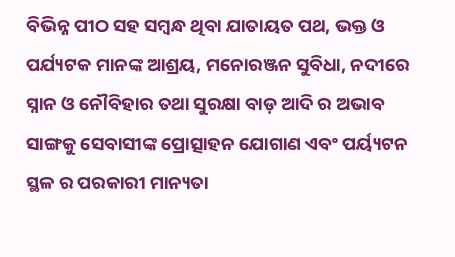ବିଭିନ୍ନ ପୀଠ ସହ ସମ୍ବନ୍ଧ ଥିବା ଯାତାୟତ ପଥ, ଭକ୍ତ ଓ ପର୍ଯ୍ୟଟକ ମାନଙ୍କ ଆଶ୍ରୟ, ମନୋରଞ୍ଜନ ସୁବିଧା, ନଦୀରେ ସ୍ନାନ ଓ ନୌବିହାର ତଥା ସୁରକ୍ଷା ବାଡ଼ ଆଦି ର ଅଭାବ ସାଙ୍ଗକୁ ସେବାସୀଙ୍କ ପ୍ରୋତ୍ସାହନ ଯୋଗାଣ ଏବଂ ପର୍ୟ୍ୟଟନ ସ୍ଥଳ ର ପରକାରୀ ମାନ୍ୟତା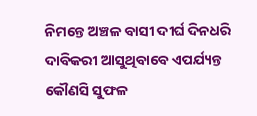ନିମନ୍ତେ ଅଞ୍ଚଳ ବାସୀ ଦୀର୍ଘ ଦିନଧରି ଦାବିକରୀ ଆସୁଥିବାବେ ଏପର୍ଯ୍ୟନ୍ତ କୌଣସି ସୁଫଳ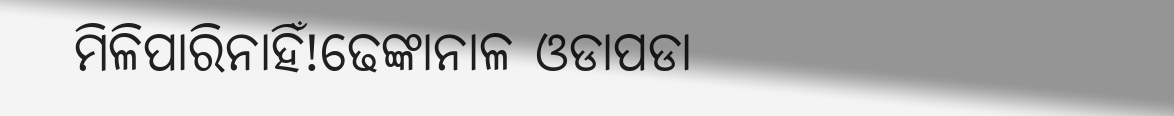ମିଳିପାରିନାହିଁ!ଢେଙ୍କାନାଳ ଓଡାପଡା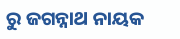ରୁ ଜଗନ୍ନାଥ ନାୟକ